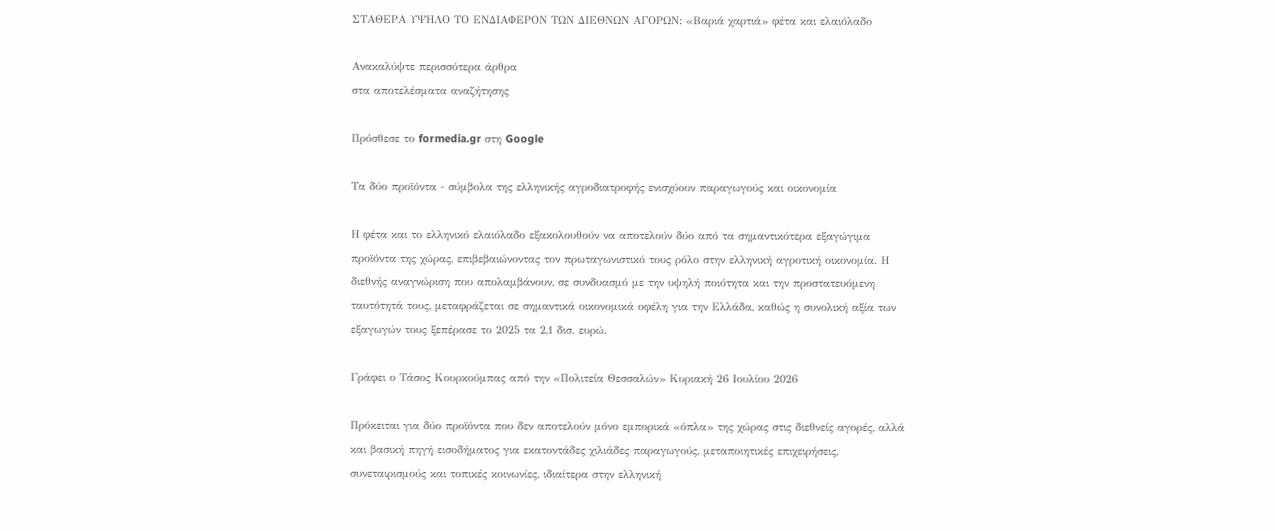ΣΤΑΘΕΡΑ ΥΨΗΛΟ ΤΟ ΕΝΔΙΑΦΕΡΟΝ ΤΩΝ ΔΙΕΘΝΩΝ ΑΓΟΡΩΝ: «Βαριά χαρτιά» φέτα και ελαιόλαδο

Ανακαλύψτε περισσότερα άρθρα
στα αποτελέσματα αναζήτησης

Πρόσθεσε το formedia.gr στη Google

Τα δύο προϊόντα - σύμβολα της ελληνικής αγροδιατροφής ενισχύουν παραγωγούς και οικονομία

Η φέτα και το ελληνικό ελαιόλαδο εξακολουθούν να αποτελούν δύο από τα σημαντικότερα εξαγώγιμα προϊόντα της χώρας, επιβεβαιώνοντας τον πρωταγωνιστικό τους ρόλο στην ελληνική αγροτική οικονομία. Η διεθνής αναγνώριση που απολαμβάνουν, σε συνδυασμό με την υψηλή ποιότητα και την προστατευόμενη ταυτότητά τους, μεταφράζεται σε σημαντικά οικονομικά οφέλη για την Ελλάδα, καθώς η συνολική αξία των εξαγωγών τους ξεπέρασε το 2025 τα 2,1 δισ. ευρώ.

Γράφει ο Τάσος Κουρκούμπας από την «Πολιτεία Θεσσαλών» Κυριακή 26 Ιουλίου 2026

Πρόκειται για δύο προϊόντα που δεν αποτελούν μόνο εμπορικά «όπλα» της χώρας στις διεθνείς αγορές, αλλά και βασική πηγή εισοδήματος για εκατοντάδες χιλιάδες παραγωγούς, μεταποιητικές επιχειρήσεις, συνεταιρισμούς και τοπικές κοινωνίες, ιδιαίτερα στην ελληνική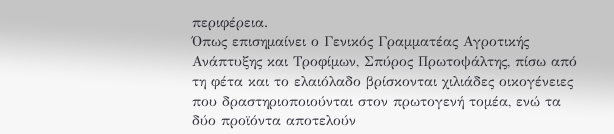περιφέρεια.
Όπως επισημαίνει ο Γενικός Γραμματέας Αγροτικής Ανάπτυξης και Τροφίμων, Σπύρος Πρωτοψάλτης, πίσω από τη φέτα και το ελαιόλαδο βρίσκονται χιλιάδες οικογένειες που δραστηριοποιούνται στον πρωτογενή τομέα, ενώ τα δύο προϊόντα αποτελούν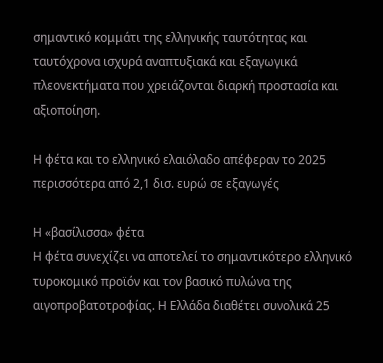σημαντικό κομμάτι της ελληνικής ταυτότητας και ταυτόχρονα ισχυρά αναπτυξιακά και εξαγωγικά πλεονεκτήματα που χρειάζονται διαρκή προστασία και αξιοποίηση.

Η φέτα και το ελληνικό ελαιόλαδο απέφεραν το 2025 περισσότερα από 2,1 δισ. ευρώ σε εξαγωγές

Η «βασίλισσα» φέτα
Η φέτα συνεχίζει να αποτελεί το σημαντικότερο ελληνικό τυροκομικό προϊόν και τον βασικό πυλώνα της αιγοπροβατοτροφίας. Η Ελλάδα διαθέτει συνολικά 25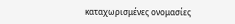καταχωρισμένες ονομασίες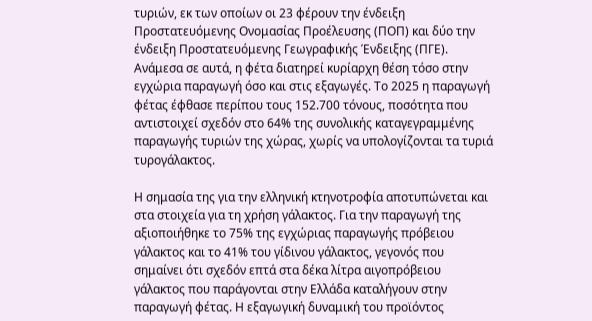τυριών, εκ των οποίων οι 23 φέρουν την ένδειξη Προστατευόμενης Ονομασίας Προέλευσης (ΠΟΠ) και δύο την ένδειξη Προστατευόμενης Γεωγραφικής Ένδειξης (ΠΓΕ). Ανάμεσα σε αυτά, η φέτα διατηρεί κυρίαρχη θέση τόσο στην εγχώρια παραγωγή όσο και στις εξαγωγές. Το 2025 η παραγωγή φέτας έφθασε περίπου τους 152.700 τόνους, ποσότητα που αντιστοιχεί σχεδόν στο 64% της συνολικής καταγεγραμμένης παραγωγής τυριών της χώρας, χωρίς να υπολογίζονται τα τυριά τυρογάλακτος.

Η σημασία της για την ελληνική κτηνοτροφία αποτυπώνεται και στα στοιχεία για τη χρήση γάλακτος. Για την παραγωγή της αξιοποιήθηκε το 75% της εγχώριας παραγωγής πρόβειου γάλακτος και το 41% του γίδινου γάλακτος, γεγονός που σημαίνει ότι σχεδόν επτά στα δέκα λίτρα αιγοπρόβειου γάλακτος που παράγονται στην Ελλάδα καταλήγουν στην παραγωγή φέτας. Η εξαγωγική δυναμική του προϊόντος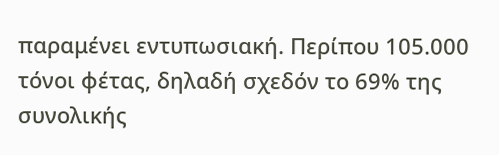παραμένει εντυπωσιακή. Περίπου 105.000 τόνοι φέτας, δηλαδή σχεδόν το 69% της συνολικής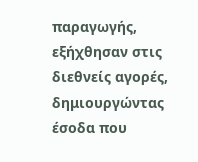παραγωγής, εξήχθησαν στις διεθνείς αγορές, δημιουργώντας έσοδα που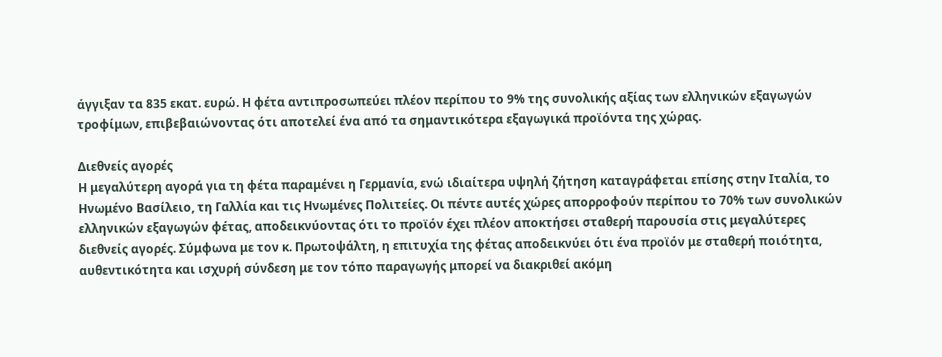άγγιξαν τα 835 εκατ. ευρώ. Η φέτα αντιπροσωπεύει πλέον περίπου το 9% της συνολικής αξίας των ελληνικών εξαγωγών τροφίμων, επιβεβαιώνοντας ότι αποτελεί ένα από τα σημαντικότερα εξαγωγικά προϊόντα της χώρας.

Διεθνείς αγορές
Η μεγαλύτερη αγορά για τη φέτα παραμένει η Γερμανία, ενώ ιδιαίτερα υψηλή ζήτηση καταγράφεται επίσης στην Ιταλία, το Ηνωμένο Βασίλειο, τη Γαλλία και τις Ηνωμένες Πολιτείες. Οι πέντε αυτές χώρες απορροφούν περίπου το 70% των συνολικών ελληνικών εξαγωγών φέτας, αποδεικνύοντας ότι το προϊόν έχει πλέον αποκτήσει σταθερή παρουσία στις μεγαλύτερες διεθνείς αγορές. Σύμφωνα με τον κ. Πρωτοψάλτη, η επιτυχία της φέτας αποδεικνύει ότι ένα προϊόν με σταθερή ποιότητα, αυθεντικότητα και ισχυρή σύνδεση με τον τόπο παραγωγής μπορεί να διακριθεί ακόμη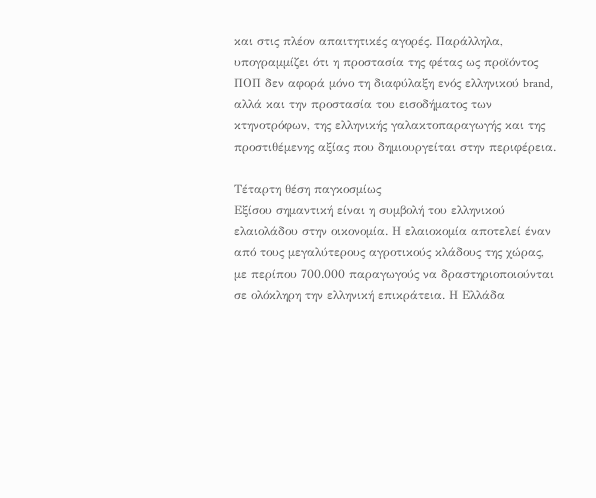και στις πλέον απαιτητικές αγορές. Παράλληλα, υπογραμμίζει ότι η προστασία της φέτας ως προϊόντος ΠΟΠ δεν αφορά μόνο τη διαφύλαξη ενός ελληνικού brand, αλλά και την προστασία του εισοδήματος των κτηνοτρόφων, της ελληνικής γαλακτοπαραγωγής και της προστιθέμενης αξίας που δημιουργείται στην περιφέρεια.

Τέταρτη θέση παγκοσμίως
Εξίσου σημαντική είναι η συμβολή του ελληνικού ελαιολάδου στην οικονομία. Η ελαιοκομία αποτελεί έναν από τους μεγαλύτερους αγροτικούς κλάδους της χώρας, με περίπου 700.000 παραγωγούς να δραστηριοποιούνται σε ολόκληρη την ελληνική επικράτεια. Η Ελλάδα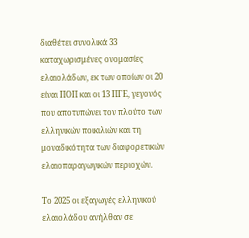διαθέτει συνολικά 33 καταχωρισμένες ονομασίες ελαιολάδων, εκ των οποίων οι 20 είναι ΠΟΠ και οι 13 ΠΓΕ, γεγονός που αποτυπώνει τον πλούτο των ελληνικών ποικιλιών και τη μοναδικότητα των διαφορετικών ελαιοπαραγωγικών περιοχών.

Το 2025 οι εξαγωγές ελληνικού ελαιολάδου ανήλθαν σε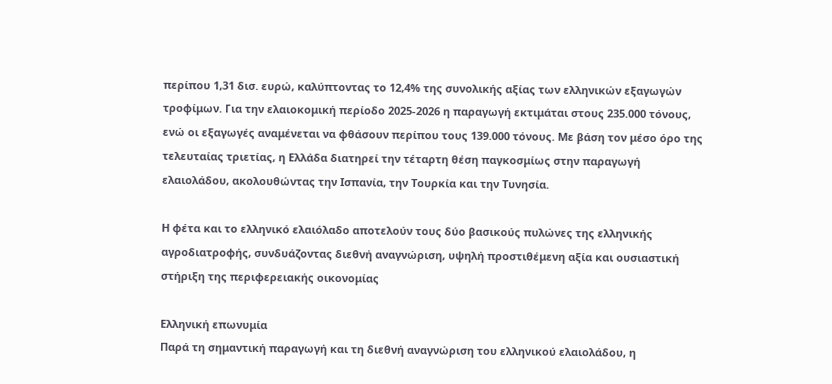περίπου 1,31 δισ. ευρώ, καλύπτοντας το 12,4% της συνολικής αξίας των ελληνικών εξαγωγών τροφίμων. Για την ελαιοκομική περίοδο 2025-2026 η παραγωγή εκτιμάται στους 235.000 τόνους, ενώ οι εξαγωγές αναμένεται να φθάσουν περίπου τους 139.000 τόνους. Με βάση τον μέσο όρο της τελευταίας τριετίας, η Ελλάδα διατηρεί την τέταρτη θέση παγκοσμίως στην παραγωγή ελαιολάδου, ακολουθώντας την Ισπανία, την Τουρκία και την Τυνησία.

Η φέτα και το ελληνικό ελαιόλαδο αποτελούν τους δύο βασικούς πυλώνες της ελληνικής αγροδιατροφής, συνδυάζοντας διεθνή αναγνώριση, υψηλή προστιθέμενη αξία και ουσιαστική στήριξη της περιφερειακής οικονομίας

Ελληνική επωνυμία
Παρά τη σημαντική παραγωγή και τη διεθνή αναγνώριση του ελληνικού ελαιολάδου, η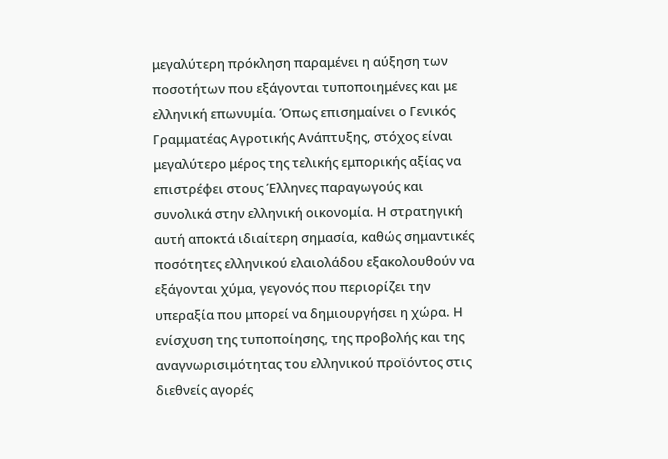μεγαλύτερη πρόκληση παραμένει η αύξηση των ποσοτήτων που εξάγονται τυποποιημένες και με ελληνική επωνυμία. Όπως επισημαίνει ο Γενικός Γραμματέας Αγροτικής Ανάπτυξης, στόχος είναι μεγαλύτερο μέρος της τελικής εμπορικής αξίας να επιστρέφει στους Έλληνες παραγωγούς και συνολικά στην ελληνική οικονομία. Η στρατηγική αυτή αποκτά ιδιαίτερη σημασία, καθώς σημαντικές ποσότητες ελληνικού ελαιολάδου εξακολουθούν να εξάγονται χύμα, γεγονός που περιορίζει την υπεραξία που μπορεί να δημιουργήσει η χώρα. Η ενίσχυση της τυποποίησης, της προβολής και της αναγνωρισιμότητας του ελληνικού προϊόντος στις διεθνείς αγορές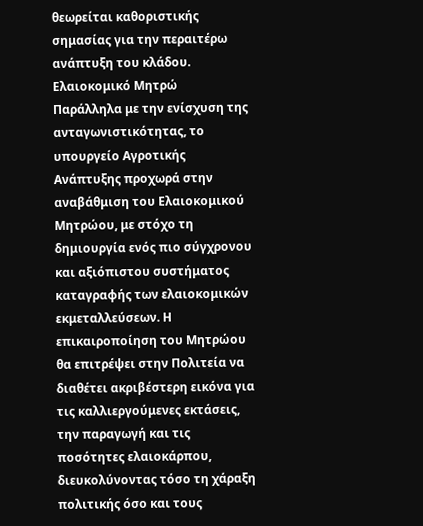θεωρείται καθοριστικής σημασίας για την περαιτέρω ανάπτυξη του κλάδου.
Ελαιοκομικό Μητρώ
Παράλληλα με την ενίσχυση της ανταγωνιστικότητας, το υπουργείο Αγροτικής Ανάπτυξης προχωρά στην αναβάθμιση του Ελαιοκομικού Μητρώου, με στόχο τη δημιουργία ενός πιο σύγχρονου και αξιόπιστου συστήματος καταγραφής των ελαιοκομικών εκμεταλλεύσεων. Η επικαιροποίηση του Μητρώου θα επιτρέψει στην Πολιτεία να διαθέτει ακριβέστερη εικόνα για τις καλλιεργούμενες εκτάσεις, την παραγωγή και τις ποσότητες ελαιοκάρπου, διευκολύνοντας τόσο τη χάραξη πολιτικής όσο και τους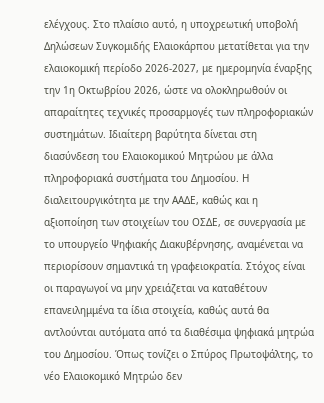ελέγχους. Στο πλαίσιο αυτό, η υποχρεωτική υποβολή Δηλώσεων Συγκομιδής Ελαιοκάρπου μετατίθεται για την ελαιοκομική περίοδο 2026-2027, με ημερομηνία έναρξης την 1η Οκτωβρίου 2026, ώστε να ολοκληρωθούν οι απαραίτητες τεχνικές προσαρμογές των πληροφοριακών συστημάτων. Ιδιαίτερη βαρύτητα δίνεται στη διασύνδεση του Ελαιοκομικού Μητρώου με άλλα πληροφοριακά συστήματα του Δημοσίου. Η διαλειτουργικότητα με την ΑΑΔΕ, καθώς και η αξιοποίηση των στοιχείων του ΟΣΔΕ, σε συνεργασία με το υπουργείο Ψηφιακής Διακυβέρνησης, αναμένεται να περιορίσουν σημαντικά τη γραφειοκρατία. Στόχος είναι οι παραγωγοί να μην χρειάζεται να καταθέτουν επανειλημμένα τα ίδια στοιχεία, καθώς αυτά θα αντλούνται αυτόματα από τα διαθέσιμα ψηφιακά μητρώα του Δημοσίου. Όπως τονίζει ο Σπύρος Πρωτοψάλτης, το νέο Ελαιοκομικό Μητρώο δεν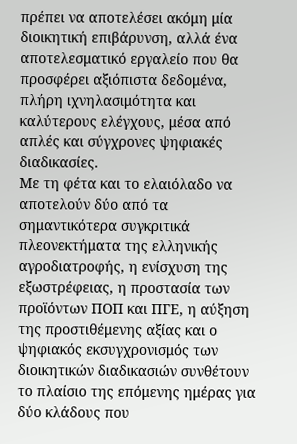πρέπει να αποτελέσει ακόμη μία διοικητική επιβάρυνση, αλλά ένα αποτελεσματικό εργαλείο που θα προσφέρει αξιόπιστα δεδομένα, πλήρη ιχνηλασιμότητα και καλύτερους ελέγχους, μέσα από απλές και σύγχρονες ψηφιακές διαδικασίες.
Με τη φέτα και το ελαιόλαδο να αποτελούν δύο από τα σημαντικότερα συγκριτικά πλεονεκτήματα της ελληνικής αγροδιατροφής, η ενίσχυση της εξωστρέφειας, η προστασία των προϊόντων ΠΟΠ και ΠΓΕ, η αύξηση της προστιθέμενης αξίας και ο ψηφιακός εκσυγχρονισμός των διοικητικών διαδικασιών συνθέτουν το πλαίσιο της επόμενης ημέρας για δύο κλάδους που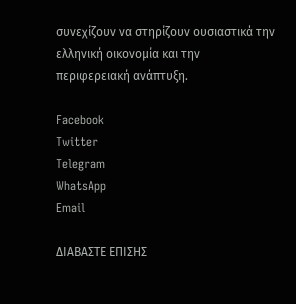συνεχίζουν να στηρίζουν ουσιαστικά την ελληνική οικονομία και την περιφερειακή ανάπτυξη.

Facebook
Twitter
Telegram
WhatsApp
Email

ΔΙΑΒΑΣΤΕ ΕΠΙΣΗΣ